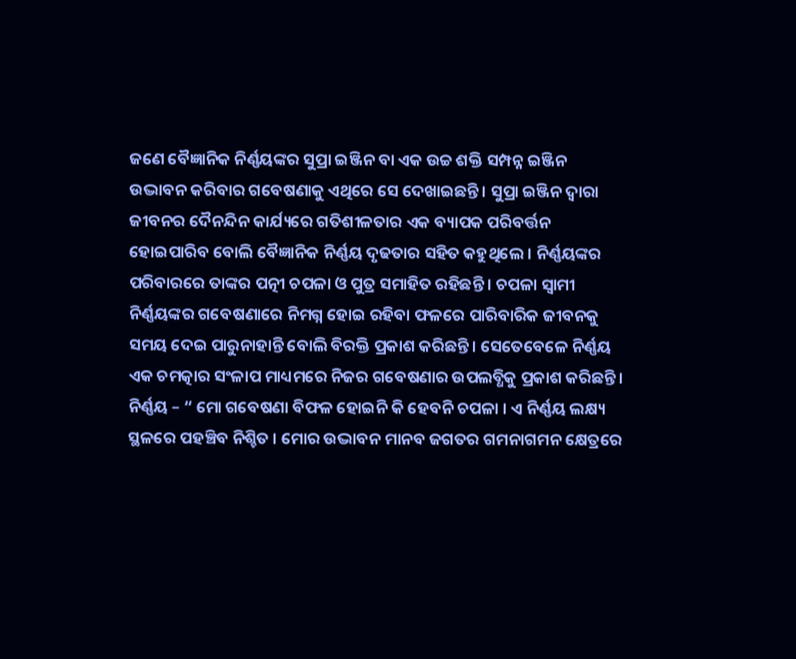ଜଣେ ବୈଜ୍ଞାନିକ ନିର୍ଣ୍ଣୟଙ୍କର ସୁପ୍ରା ଇଞ୍ଜିନ ବା ଏକ ଉଚ୍ଚ ଶକ୍ତି ସମ୍ପନ୍ନ ଇଞ୍ଜିନ ଉଦ୍ଭାବନ କରିବାର ଗବେଷଣାକୁ ଏଥିରେ ସେ ଦେଖାଇଛନ୍ତି । ସୁପ୍ରା ଇଞ୍ଜିନ ଦ୍ୱାରା ଜୀବନର ଦୈନନ୍ଦିନ କାର୍ଯ୍ୟରେ ଗତିଶୀଳତାର ଏକ ବ୍ୟାପକ ପରିବର୍ତ୍ତନ ହୋଇପାରିବ ବୋଲି ବୈଜ୍ଞାନିକ ନିର୍ଣ୍ଣୟ ଦୃଢତାର ସହିତ କହୁଥିଲେ । ନିର୍ଣ୍ଣୟଙ୍କର ପରିବାରରେ ତାଙ୍କର ପତ୍ନୀ ଚପଳା ଓ ପୁତ୍ର ସମାହିତ ରହିଛନ୍ତି । ଚପଳା ସ୍ୱାମୀ ନିର୍ଣ୍ଣୟଙ୍କର ଗବେଷଣାରେ ନିମଗ୍ନ ହୋଇ ରହିବା ଫଳରେ ପାରିବାରିକ ଜୀବନକୁ ସମୟ ଦେଇ ପାରୁନାହାନ୍ତି ବୋଲି ବିରକ୍ତି ପ୍ରକାଶ କରିଛନ୍ତି । ସେତେବେଳେ ନିର୍ଣ୍ଣୟ ଏକ ଚମତ୍କାର ସଂଳାପ ମାଧ୍ୟମରେ ନିଜର ଗବେଷଣାର ଉପଲବ୍ଧିକୁ ପ୍ରକାଶ କରିଛନ୍ତି । ନିର୍ଣ୍ଣୟ – “ ମୋ ଗବେଷଣା ବିଫଳ ହୋଇନି କି ହେବନି ଚପଳା । ଏ ନିର୍ଣ୍ଣୟ ଲକ୍ଷ୍ୟ ସ୍ଥଳରେ ପହଞ୍ଚିବ ନିଶ୍ଚିତ । ମୋର ଉଦ୍ଭାବନ ମାନବ ଜଗତର ଗମନାଗମନ କ୍ଷେତ୍ରରେ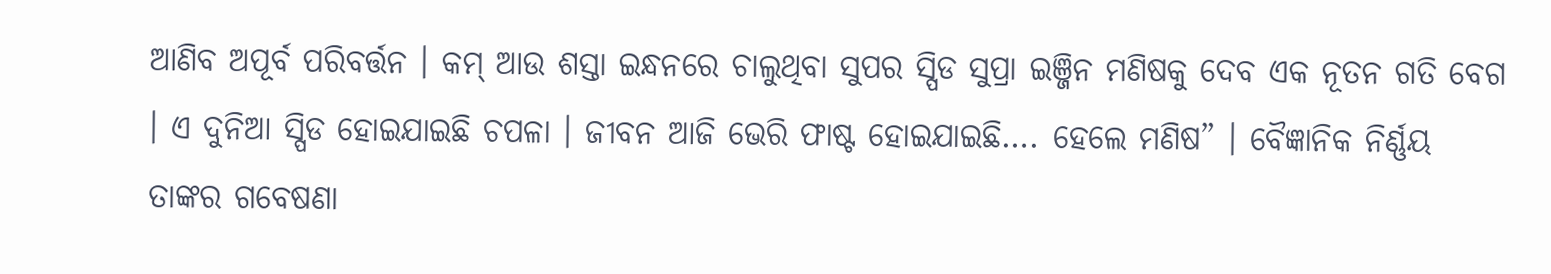ଆଣିବ ଅପୂର୍ବ ପରିବର୍ତ୍ତନ । କମ୍ ଆଉ ଶସ୍ତା ଇନ୍ଧନରେ ଚାଲୁଥିବା ସୁପର ସ୍ପିଡ ସୁପ୍ରା ଇଞ୍ଜିନ ମଣିଷକୁ ଦେବ ଏକ ନୂତନ ଗତି ବେଗ । ଏ ଦୁନିଆ ସ୍ପିଡ ହୋଇଯାଇଛି ଚପଳା । ଜୀବନ ଆଜି ଭେରି ଫାଷ୍ଟ ହୋଇଯାଇଛି…. ହେଲେ ମଣିଷ” । ବୈଜ୍ଞାନିକ ନିର୍ଣ୍ଣୟ ତାଙ୍କର ଗବେଷଣା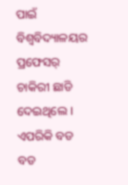ପାଇଁ ବିଶ୍ୱବିଦ୍ୟାଳୟର ପ୍ରଫେସର୍ ଚାକିରୀ ଛାଡି ଦେଇଥିଲେ । ଏପରିକି ବଡ ବଡ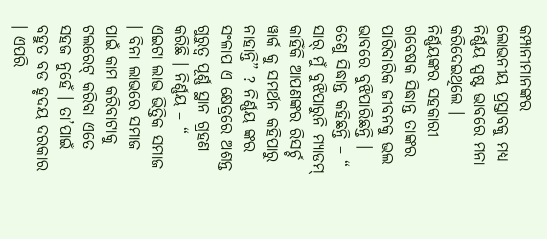କମ୍ପାନୀମାନଙ୍କର ଲୋଭନୀୟ ପ୍ରସ୍ତାବକୁ ମଧ୍ୟ ନିର୍ଣ୍ଣୟ ସ୍ପଷ୍ଟ ଭାବରେ ମନା କରିଦେଇଥିଲେ । ନିର୍ଣ୍ଣୟଙ୍କର ସହକାରୀ ଗବେଷକ ସିଦ୍ଧାନ୍ତ ତାଙ୍କର ପାରିବାରିକ ଜୀବନକୁ ଭଲ ଭାବରେ ବୁଝିପାରିଛନ୍ତି । ତେଣୁ ସିଦ୍ଧାନ୍ତ କହିଛନ୍ତି – “ ସାର୍ ମୁଁ ବୁଝିପାରୁନି ମ୍ୟାଡମ୍ କାହିଁକି ଆପଣଙ୍କର ରିସର୍ଚ୍ଚ ୱାର୍କ କୁ ସମର୍ଥନ କହିପାରୁ ନାହାନ୍ତି” ? ନିର୍ଣ୍ଣୟ ଙ୍କର ସଂଳାପ ଏ କ୍ଷେତ୍ରରେ ଅଶନ୍ତ ଗୁରୁତ୍ୱ ପୂର୍ଣ୍ଣ ସ୍ଥାନ ଗ୍ରହଣ କରିଛି । ନିର୍ଣ୍ଣୟ – “ ଏଇଟା ଲାଭ ଭିତ୍ତିକ ସମାଜ । ବିନା ଲାଭରେ ସମାଜ ପାଇଁ କାମ କରିବାଟାକୁ ଟଲରେଟ୍ କରିବା ଏତେ ସହଜ ନୁହେଁ । ତା’ପାଇଁ ବହୁତ ବଡ ହୃଦୟ ଦରକାର । ଏପରି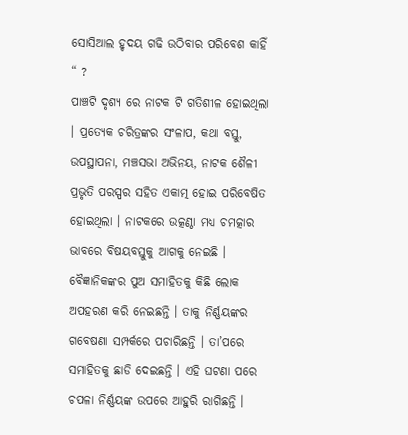ସୋସିଆଲ ହୃଦୟ ଗଢି ଉଠିବାର ପରିବେଶ କାହିଁ “ ?
ପାଞ୍ଚଟି ଦୃଶ୍ୟ ରେ ନାଟକ ଟି ଗତିଶୀଳ ହୋଇଥିଲା । ପ୍ରତ୍ୟେକ ଚରିତ୍ରଙ୍କର ସଂଳାପ, କଥା ବସ୍ତୁ, ଉପସ୍ଥାପନା, ମଞ୍ଚସଭା ଅଭିନୟ, ନାଟକ ଶୈଳୀ ପ୍ରଭୃତି ପରସ୍ପର ସହିତ ଏକାତ୍ମ ହୋଇ ପରିବେଷିତ ହୋଇଥିଲା । ନାଟକରେ ଉତ୍କଣ୍ଠା ମଧ୍ୟ ଚମତ୍କାର ଭାବରେ ବିଷୟବସ୍ତୁକୁ ଆଗକୁ ନେଇଛି ।
ବୈଜ୍ଞାନିକଙ୍କର ପୁଅ ସମାହିତକୁ କିଛି ଲୋକ ଅପହରଣ କରି ନେଇଛନ୍ତି । ତାକୁ ନିର୍ଣ୍ଣୟଙ୍କର ଗବେଷଣା ସମ୍ପର୍କରେ ପଚାରିଛନ୍ତି । ତା’ପରେ ସମାହିତକୁ ଛାଡି ଦେଇଛନ୍ତି । ଏହି ଘଟଣା ପରେ ଚପଳା ନିର୍ଣ୍ଣୟଙ୍କ ଉପରେ ଆହୁରି ରାଗିଛନ୍ତି ।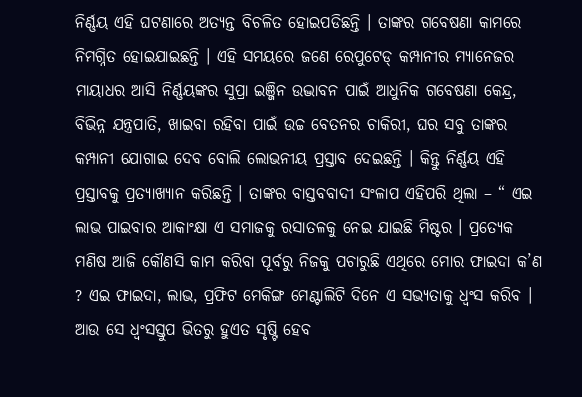ନିର୍ଣ୍ଣୟ ଏହି ଘଟଣାରେ ଅତ୍ୟନ୍ତ ବିଚଳିତ ହୋଇପଡିଛନ୍ତି । ତାଙ୍କର ଗବେଷଣା କାମରେ ନିମଗ୍ନିତ ହୋଇଯାଇଛନ୍ତି । ଏହି ସମୟରେ ଜଣେ ରେପୁଟେଡ୍ କମ୍ପାନୀର ମ୍ୟାନେଜର ମାୟାଧର ଆସି ନିର୍ଣ୍ଣୟଙ୍କର ସୁପ୍ରା ଇଞ୍ଜିନ ଉଦ୍ଭାବନ ପାଇଁ ଆଧୁନିକ ଗବେଷଣା କେନ୍ଦ୍ର, ବିଭିନ୍ନ ଯନ୍ତ୍ରପାତି, ଖାଇବା ରହିବା ପାଇଁ ଉଚ୍ଚ ବେତନର ଚାକିରୀ, ଘର ସବୁ ତାଙ୍କର କମ୍ପାନୀ ଯୋଗାଇ ଦେବ ବୋଲି ଲୋଭନୀୟ ପ୍ରସ୍ତାବ ଦେଇଛନ୍ତି । କିନ୍ତୁ ନିର୍ଣ୍ଣୟ ଏହି ପ୍ରସ୍ତାବକୁ ପ୍ରତ୍ୟାଖ୍ୟାନ କରିଛନ୍ତି । ତାଙ୍କର ବାସ୍ତବବାଦୀ ସଂଳାପ ଏହିପରି ଥିଲା – “ ଏଇ ଲାଭ ପାଇବାର ଆକାଂକ୍ଷା ଏ ସମାଜକୁ ରସାତଳକୁ ନେଇ ଯାଇଛି ମିଷ୍ଟର । ପ୍ରତ୍ୟେକ ମଣିଷ ଆଜି କୌଣସି କାମ କରିବା ପୂର୍ବରୁ ନିଜକୁ ପଚାରୁଛି ଏଥିରେ ମୋର ଫାଇଦା କ’ଣ ? ଏଇ ଫାଇଦା, ଲାଭ, ପ୍ରଫିଟ ମେକିଙ୍ଗ ମେଣ୍ଟାଲିଟି ଦିନେ ଏ ସଭ୍ୟତାକୁ ଧ୍ୱଂସ କରିବ । ଆଉ ସେ ଧ୍ୱଂସସ୍ତୁପ ଭିତରୁ ହୁଏତ ସୃଷ୍ଟି ହେବ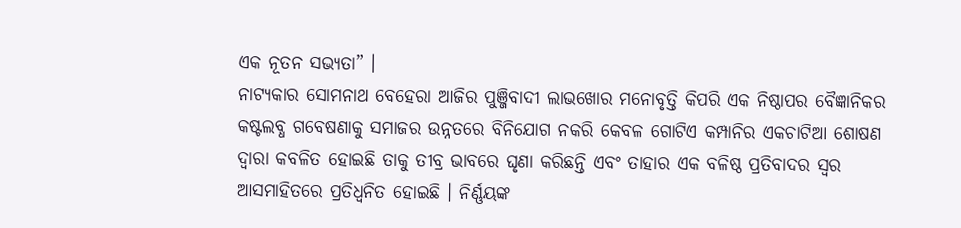ଏକ ନୂତନ ସଭ୍ୟତା” ।
ନାଟ୍ୟକାର ସୋମନାଥ ବେହେରା ଆଜିର ପୁଞ୍ଜିବାଦୀ ଲାଭଖୋର ମନୋବୃତ୍ତି କିପରି ଏକ ନିଷ୍ଠାପର ବୈଜ୍ଞାନିକର କଷ୍ଟଲବ୍ଧ ଗବେଷଣାକୁ ସମାଜର ଉନ୍ନତରେ ବିନିଯୋଗ ନକରି କେବଳ ଗୋଟିଏ କମ୍ପାନିର ଏକଚାଟିଆ ଶୋଷଣ ଦ୍ୱାରା କବଳିତ ହୋଇଛି ତାକୁ ତୀବ୍ର ଭାବରେ ଘୃଣା କରିଛନ୍ତି ଏବଂ ତାହାର ଏକ ବଳିଷ୍ଠ ପ୍ରତିବାଦର ସ୍ୱର ଆସମାହିତରେ ପ୍ରତିଧ୍ୱନିତ ହୋଇଛି । ନିର୍ଣ୍ଣୟଙ୍କ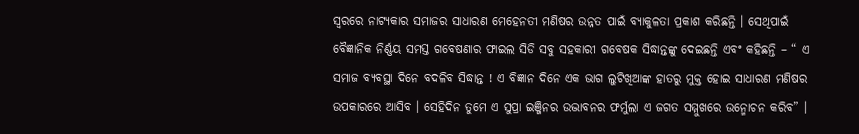ସ୍ୱରରେ ନାଟ୍ୟକାର ସମାଜର ସାଧାରଣ ମେହେନତୀ ମଣିଷର ଉନ୍ନତ ପାଇଁ ବ୍ୟାକୁଳତା ପ୍ରକାଶ କରିଛନ୍ତି । ସେଥିପାଇଁ ବୈଜ୍ଞାନିକ ନିର୍ଣ୍ଣୟ ସମସ୍ତ ଗବେଷଣାର ଫାଇଲ ସିଡି ସବୁ ସହକାରୀ ଗବେଷକ ସିଦ୍ଧାନ୍ତଙ୍କୁ ଦେଇଛନ୍ତି ଏବଂ କହିଛନ୍ତି – “ ଏ ସମାଜ ବ୍ୟବସ୍ଥା ଦିନେ ବଦଳିବ ସିଦ୍ଧାନ୍ତ ! ଏ ବିଜ୍ଞାନ ଦିନେ ଏକ ଭାଗ ଲୁଟିଖିଆଙ୍କ ହାତରୁ ମୁକ୍ତ ହୋଇ ସାଧାରଣ ମଣିଷର ଉପକାରରେ ଆସିବ । ସେହିଦିନ ତୁମେ ଏ ସୁପ୍ରା ଇଞ୍ଜିନର ଉଦ୍ଭାବନର ଫର୍ମୁଲା ଏ ଜଗତ ସମ୍ମୁଖରେ ଉନ୍ମୋଚନ କରିବ” ।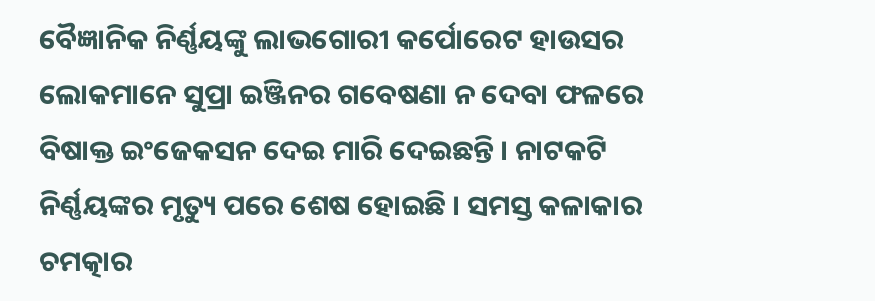ବୈଜ୍ଞାନିକ ନିର୍ଣ୍ଣୟଙ୍କୁ ଲାଭଗୋରୀ କର୍ପୋରେଟ ହାଉସର ଲୋକମାନେ ସୁପ୍ରା ଇଞ୍ଜିନର ଗବେଷଣା ନ ଦେବା ଫଳରେ ବିଷାକ୍ତ ଇଂଜେକସନ ଦେଇ ମାରି ଦେଇଛନ୍ତି । ନାଟକଟି ନିର୍ଣ୍ଣୟଙ୍କର ମୃତ୍ୟୁ ପରେ ଶେଷ ହୋଇଛି । ସମସ୍ତ କଳାକାର ଚମତ୍କାର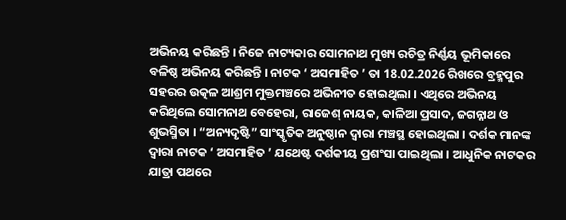ଅଭିନୟ କରିଛନ୍ତି । ନିଜେ ନାଟ୍ୟକାର ସୋମନାଥ ମୁଖ୍ୟ ରଚିତ୍ର ନିର୍ଣ୍ଣୟ ଭୂମିକାରେ ବଳିଷ୍ଠ ଅଭିନୟ କରିଛନ୍ତି । ନାଟକ ‘ ଅସମାହିତ ’ ତା 18.02.2026 ରିଖରେ ବ୍ରହ୍ମପୁର ସହରର ଉତ୍କଳ ଆଶ୍ରମ ମୁକ୍ତମଞ୍ଚରେ ଅଭିନୀତ ହୋଇଥିଲା । ଏଥିରେ ଅଭିନୟ କରିଥିଲେ ସୋମନାଥ ବେହେରା, ରାଜେଶ୍ ନାୟକ, କାଳିଆ ପ୍ରସାଦ, ଜଗନ୍ନାଥ ଓ ଶୁଭସ୍ମିତା । “ଅନ୍ୟଦୃଷ୍ଟି” ସାଂସ୍କୃତିକ ଅନୁଷ୍ଠାନ ଦ୍ୱାରା ମଞ୍ଚସ୍ଥ ହୋଇଥିଲା । ଦର୍ଶକ ମାନଙ୍କ ଦ୍ୱାରା ନାଟକ ‘ ଅସମାହିତ ’ ଯଥେଷ୍ଟ ଦର୍ଶକୀୟ ପ୍ରଶଂସା ପାଇଥିଲା । ଆଧୁନିକ ନାଟକର ଯାତ୍ରା ପଥରେ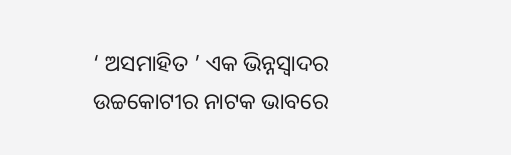‘ ଅସମାହିତ ’ ଏକ ଭିନ୍ନସ୍ୱାଦର ଉଚ୍ଚକୋଟୀର ନାଟକ ଭାବରେ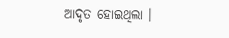ଆଦୃତ ହୋଇଥିଲା ।